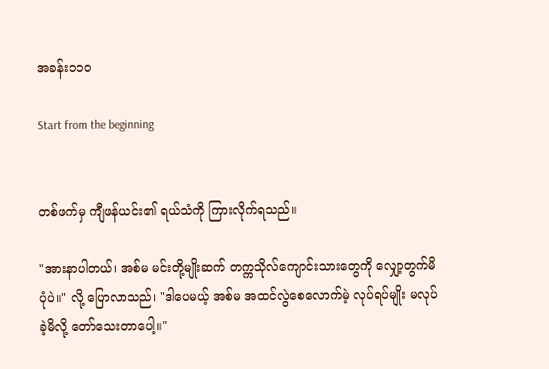အခန်း၁၁၀

Start from the beginning


တစ်ဖက်မှ ကျီဖန်ယင်း၏ ရယ်သံကို ကြားလိုက်ရသည်။

"အားနာပါတယ်၊ အစ်မ မင်းတို့မျိုးဆက် တက္ကသိုလ်ကျောင်းသားတွေကို လျှော့တွက်မိပုံပဲ။" လို့ ပြောလာသည်၊ "ဒါပေမယ့် အစ်မ အထင်လွဲစေလောက်မဲ့ လုပ်ရပ်မျိုး မလုပ်ခဲ့မိလို့ တော်သေးတာပေါ့။"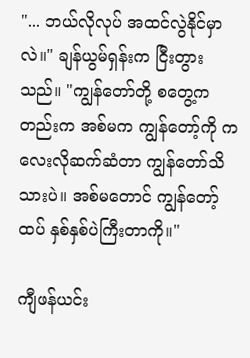"... ဘယ်လိုလုပ် အထင်လွဲနိုင်မှာလဲ။" ချန်ယွမ်ရှန်းက ငြီးတွားသည်။ "ကျွန်တော်တို့ စတွေ့ကတည်းက အစ်မက ကျွန်တော့်ကို ကလေးလိုဆက်ဆံတာ ကျွန်တော်သိသားပဲ။ အစ်မတောင် ကျွန်တော့်ထပ် နှစ်နှစ်ပဲကြီးတာကို။"

ကျီဖန်ယင်း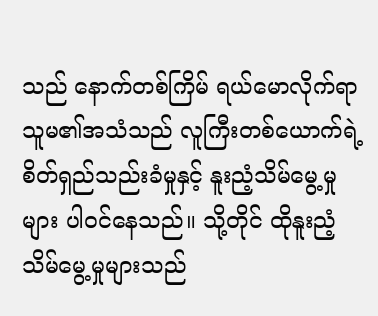သည် နောက်တစ်ကြိမ် ရယ်မောလိုက်ရာ သူမ၏အသံသည် လူကြီးတစ်ယောက်ရဲ့ စိတ်ရှည်သည်းခံမှုနှင့် နူးညံ့သိမ်မွေ့မှုများ ပါဝင်နေသည်။ သို့တိုင် ထိုနူးညံ့သိမ်မွေ့မှုများသည်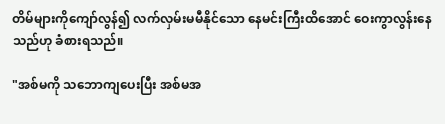တိမ်များကိုကျော်လွန်၍ လက်လှမ်းမမီနိုင်သော နေမင်းကြီးထိအောင် ဝေးကွာလွန်းနေသည်ဟု ခံစားရသည်။

"အစ်မကို သဘောကျပေးပြီး အစ်မအ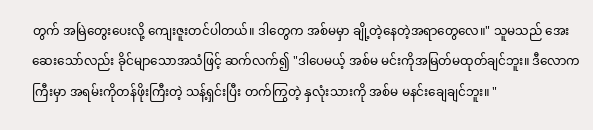တွက် အမြဲတွေးပေးလို့ ကျေးဇူးတင်ပါတယ်။ ဒါတွေက အစ်မမှာ ချို့တဲ့နေတဲ့အရာတွေလေ။" သူမသည် အေးဆေးသော်လည်း ခိုင်မျာသောအသံဖြင့် ဆက်လက်၍ "ဒါပေမယ့် အစ်မ မင်းကိုအမြတ်မထုတ်ချင်ဘူး။ ဒီလောကကြီးမှာ အရမ်းကိုတန်ဖိုးကြီးတဲ့ သန့်ရှင်းပြီး တက်ကြွတဲ့ နှလုံးသားကို အစ်မ မနင်းချေချင်ဘူး။ "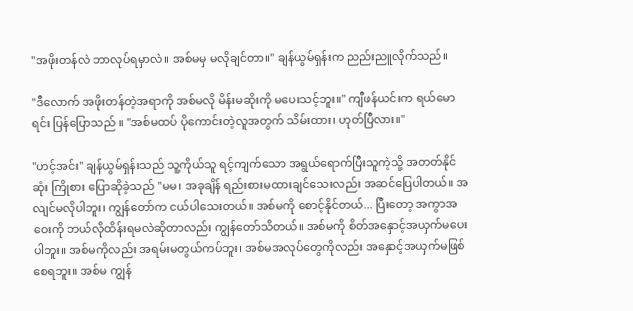"အဖိုးတန်လဲ ဘာလုပ်ရမှာလဲ။ အစ်မမှ မလိုချင်တာ။" ချန်ယွမ်ရှန်းက ညည်းညူလိုက်သည်။

"ဒီလောက် အဖိုးတန်တဲ့အရာကို အစ်မလို မိန်းမဆိုးကို မပေးသင့်ဘူး။" ကျီဖန်ယင်းက ရယ်မောရင်း ပြန်ပြောသည် ။ "အစ်မထပ် ပိုကောင်းတဲ့လူအတွက် သိမ်းထား၊ ဟုတ်ပြီလား။"

"ဟင့်အင်း" ချန်ယွမ်ရှန်းသည် သူ့ကိုယ်သူ ရင့်ကျက်သော အရွယ်ရောက်ပြီးသူကဲ့သို့ အတတ်နိုင်ဆုံး ကြိုစား ပြောဆိုခဲ့သည် "မမ၊ အခုချိန် ရည်းစားမထားချင်သေးလည်း အဆင်ပြေပါတယ်။ အလျင်မလိုပါဘူး၊ ကျွန်တော်က ငယ်ပါသေးတယ်။ အစ်မကို စောင့်နိုင်တယ်... ပြီးတော့ အကွာအဝေးကို ဘယ်လိုထိန်းရမလဲဆိုတာလည်း ကျွန်တော်သိတယ်။ အစ်မကို စိတ်အနှောင့်အယှက်မပေးပါဘူး။ အစ်မကိုလည်း အရမ်းမတွယ်ကပ်ဘူး၊ အစ်မအလုပ်တွေကိုလည်း အနှောင့်အယှက်မဖြစ်စေရဘူး။ အစ်မ ကျွန်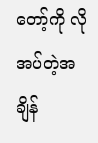တော့်ကို လိုအပ်တဲ့အချိန်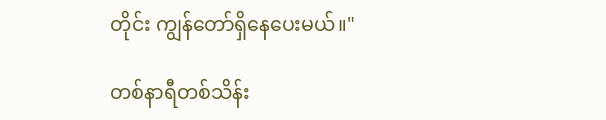တိုင်း ကျွန်တော်ရှိနေပေးမယ်။"

တစ်နာရီတစ်သိန်း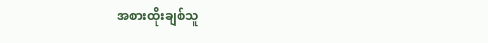အစားထိုးချစ်သူ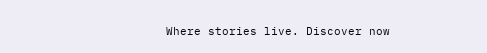Where stories live. Discover now